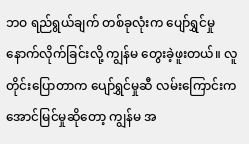ဘဝ ရည်ရွယ်ချက် တစ်ခုလုံးက ပျော်ရွှင်မှု နောက်လိုက်ခြင်းလို့ ကျွန်မ တွေးခဲ့ဖူးတယ်။ လူတိုင်းပြောတာက ပျော်ရွှင်မှုဆီ လမ်းကြောင်းက အောင်မြင်မှုဆိုတော့ ကျွန်မ အ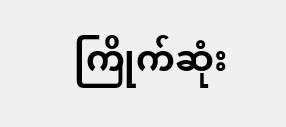ကြိုက်ဆုံး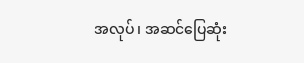အလုပ်၊ အဆင်ပြေဆုံး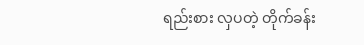ရည်းစား လှပတဲ့ တိုက်ခန်း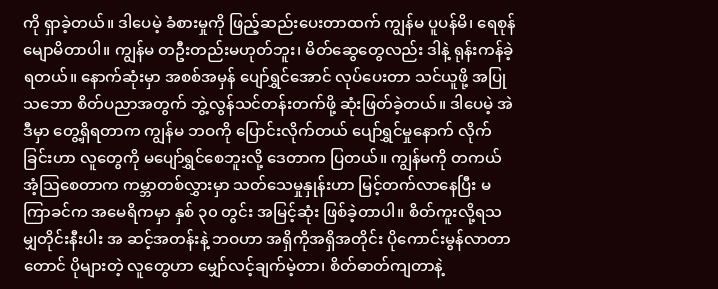ကို ရှာခဲ့တယ်။ ဒါပေမဲ့ ခံစားမှုကို ဖြည့်ဆည်းပေးတာထက် ကျွန်မ ပူပန်မိ၊ ရေစုန်မျောမိတာပါ။ ကျွန်မ တဦးတည်းမဟုတ်ဘူး၊ မိတ်ဆွေတွေလည်း ဒါနဲ့ ရုန်းကန်ခဲ့ရတယ်။ နောက်ဆုံးမှာ အစစ်အမှန် ပျော်ရွှင်အောင် လုပ်ပေးတာ သင်ယူဖို့ အပြုသဘော စိတ်ပညာအတွက် ဘွဲ့လွန်သင်တန်းတက်ဖို့ ဆုံးဖြတ်ခဲ့တယ်။ ဒါပေမဲ့ အဲဒီမှာ တွေ့ရှိရတာက ကျွန်မ ဘဝကို ပြောင်းလိုက်တယ် ပျော်ရွှင်မှုနောက် လိုက်ခြင်းဟာ လူတွေကို မပျော်ရွှင်စေဘူးလို့ ဒေတာက ပြတယ်။ ကျွန်မကို တကယ် အံ့ဩစေတာက ကမ္ဘာတစ်လွှားမှာ သတ်သေမှုနှုန်းဟာ မြင့်တက်လာနေပြီး မကြာခင်က အမေရိကမှာ နှစ် ၃၀ တွင်း အမြင့်ဆုံး ဖြစ်ခဲ့တာပါ။ စိတ်ကူးလို့ရသမျှတိုင်းနီးပါး အ ဆင့်အတန်းနဲ့ ဘဝဟာ အရှိကိုအရှိအတိုင်း ပိုကောင်းမွန်လာတာတောင် ပိုများတဲ့ လူတွေဟာ မျှော်လင့်ချက်မဲ့တာ၊ စိတ်ဓာတ်ကျတာနဲ့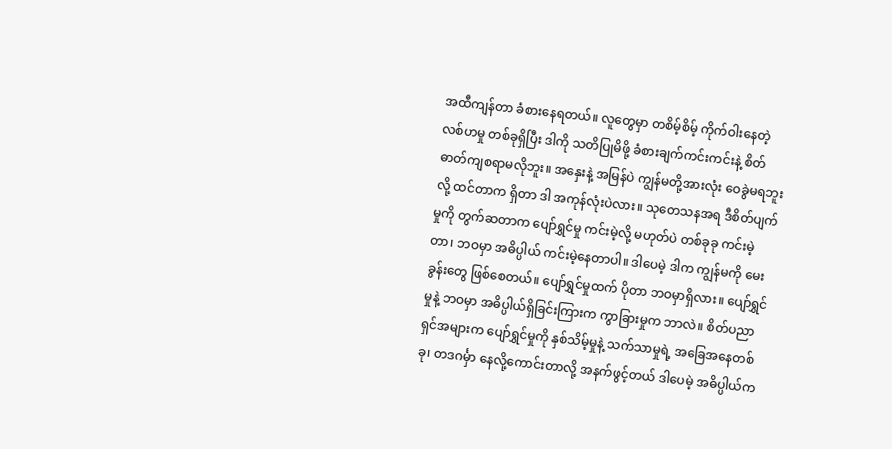အထီကျန်တာ ခံစားနေရတယ်။ လူတွေမှာ တစိမ့်စိမ့် ကိုက်ဝါးနေတဲ့ လစ်ဟမှု တစ်ခုရှိပြီး ဒါကို သတိပြုမိဖို့ ခံစားချက်ကင်းကင်းနဲ့ စိတ်ဓာတ်ကျစရာမလိုဘူး။ အနှေးနဲ့ အမြန်ပဲ ကျွန်မတို့အားလုံး ဝေခွဲမရဘူးလို့ ထင်တာက ရှိတာ ဒါ အကုန်လုံးပဲလား။ သုတေသနအရ ဒီစိတ်ပျက်မှုကို တွက်ဆတာက ပျော်ရွှင်မှု ကင်းမဲ့လို့ မဟုတ်ပဲ တစ်ခုခု ကင်းမဲ့တာ၊ ဘဝမှာ အဓိပ္ပါယ် ကင်းမဲ့နေတာပါ။ ဒါပေမဲ့ ဒါက ကျွန်မကို မေးခွန်းတွေ ဖြစ်စေတယ်။ ပျော်ရွှင်မှုထက် ပိုတာ ဘဝမှာရှိလား။ ပျော်ရွှင်မှုနဲ့ ဘဝမှာ အဓိပ္ပါယ်ရှိခြင်းကြားက ကွာခြားမှုက ဘာလဲ။ စိတ်ပညာရှင်အများက ပျော်ရွှင်မှုကို နှစ်သိမ့်မှုနဲ့ သက်သာမှုရဲ့ အခြေအနေတစ်ခု၊ တဒဂင်္မှာ နေလို့ကောင်းတာလို့ အနက်ဖွင့်တယ် ဒါပေမဲ့ အဓိပ္ပါယ်က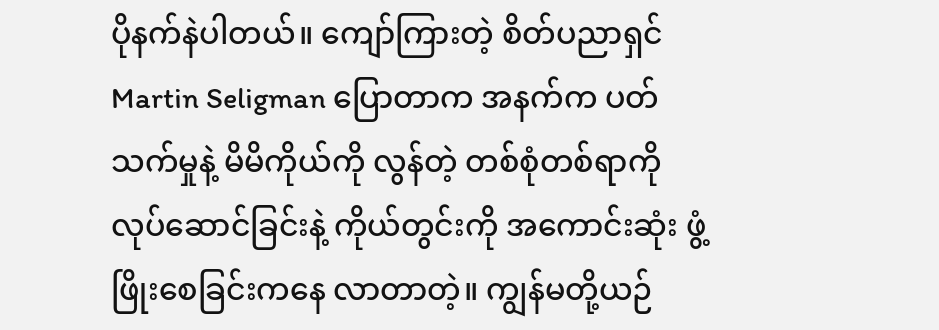ပိုနက်နဲပါတယ်။ ကျော်ကြားတဲ့ စိတ်ပညာရှင် Martin Seligman ပြောတာက အနက်က ပတ်သက်မှုနဲ့ မိမိကိုယ်ကို လွန်တဲ့ တစ်စုံတစ်ရာကို လုပ်ဆောင်ခြင်းနဲ့ ကိုယ်တွင်းကို အကောင်းဆုံး ဖွံ့ဖြိုးစေခြင်းကနေ လာတာတဲ့။ ကျွန်မတို့ယဉ်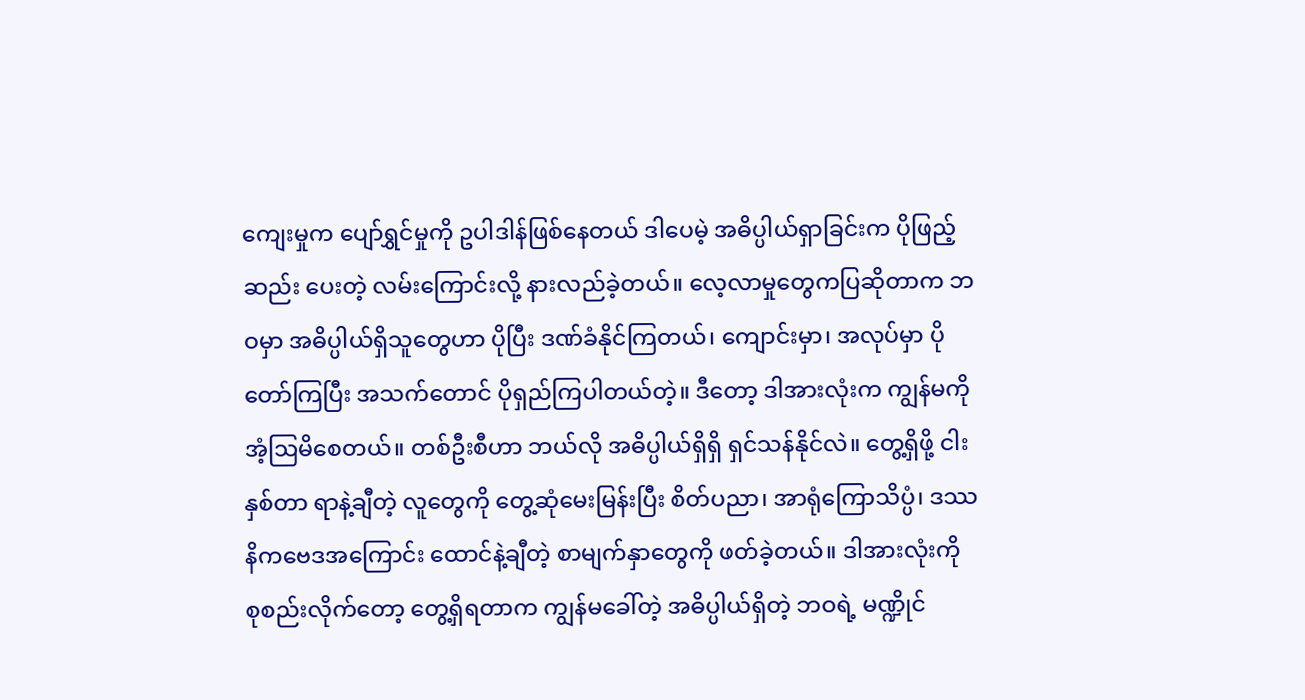ကျေးမှုက ပျော်ရွှင်မှုကို ဥပါဒါန်ဖြစ်နေတယ် ဒါပေမဲ့ အဓိပ္ပါယ်ရှာခြင်းက ပိုဖြည့်ဆည်း ပေးတဲ့ လမ်းကြောင်းလို့ နားလည်ခဲ့တယ်။ လေ့လာမှုတွေကပြဆိုတာက ဘဝမှာ အဓိပ္ပါယ်ရှိသူတွေဟာ ပိုပြီး ဒဏ်ခံနိုင်ကြတယ်၊ ကျောင်းမှာ၊ အလုပ်မှာ ပိုတော်ကြပြီး အသက်တောင် ပိုရှည်ကြပါတယ်တဲ့။ ဒီတော့ ဒါအားလုံးက ကျွန်မကို အံ့ဩမိစေတယ်။ တစ်ဦးစီဟာ ဘယ်လို အဓိပ္ပါယ်ရှိရှိ ရှင်သန်နိုင်လဲ။ တွေ့ရှိဖို့ ငါးနှစ်တာ ရာနဲ့ချီတဲ့ လူတွေကို တွေ့ဆုံမေးမြန်းပြီး စိတ်ပညာ၊ အာရုံကြောသိပ္ပံ၊ ဒဿနိကဗေဒအကြောင်း ထောင်နဲ့ချီတဲ့ စာမျက်နှာတွေကို ဖတ်ခဲ့တယ်။ ဒါအားလုံးကို စုစည်းလိုက်တော့ တွေ့ရှိရတာက ကျွန်မခေါ်တဲ့ အဓိပ္ပါယ်ရှိတဲ့ ဘဝရဲ့ မဏ္ဍိုင်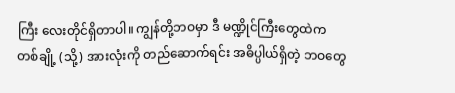ကြီး လေးတိုင်ရှိတာပါ။ ကျွန်တို့ဘဝမှာ ဒီ မဏ္ဍိုင်ကြီးတွေထဲက တစ်ချို့ (သို့) အားလုံးကို တည်ဆောက်ရင်း အဓိပ္ပါယ်ရှိတဲ့ ဘဝတွေ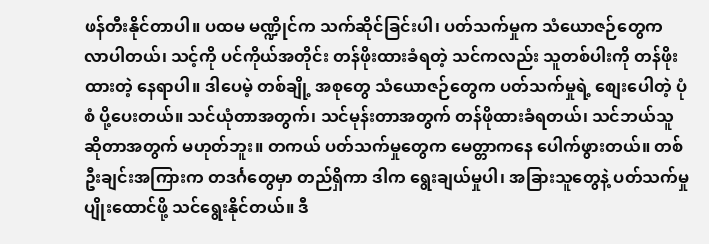ဖန်တီးနိုင်တာပါ။ ပထမ မဏ္ဍိုင်က သက်ဆိုင်ခြင်းပါ၊ ပတ်သက်မှုက သံယောဇဉ်တွေက လာပါတယ်၊ သင့်ကို ပင်ကိုယ်အတိုင်း တန်ဖိုးထားခံရတဲ့ သင်ကလည်း သူတစ်ပါးကို တန်ဖိုးထားတဲ့ နေရာပါ။ ဒါပေမဲ့ တစ်ချို့ အစုတွေ သံယောဇဉ်တွေက ပတ်သက်မှုရဲ့ စျေးပေါတဲ့ ပုံစံ ပို့ပေးတယ်။ သင်ယုံတာအတွက်၊ သင်မုန်းတာအတွက် တန်ဖိုထားခံရတယ်၊ သင်ဘယ်သူဆိုတာအတွက် မဟုတ်ဘူး။ တကယ် ပတ်သက်မှုတွေက မေတ္တာကနေ ပေါက်ဖွားတယ်။ တစ်ဦးချင်းအကြားက တဒင်္ဂတွေမှာ တည်ရှိကာ ဒါက ရွေးချယ်မှုပါ၊ အခြားသူတွေနဲ့ ပတ်သက်မှု ပျိုးထောင်ဖို့ သင်ရွေးနိုင်တယ်။ ဒီ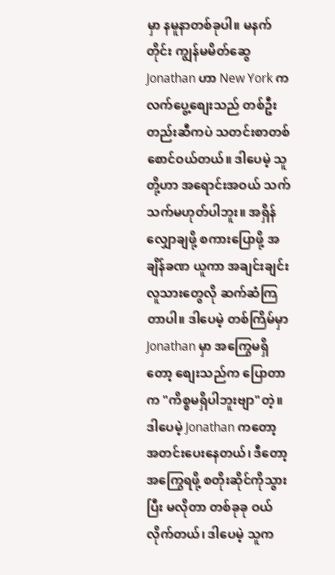မှာ နမူနာတစ်ခုပါ။ မနက်တိုင်း ကျွန်မမိတ်ဆွေ Jonathan ဟာ New York က လက်ပွေ့စျေးသည် တစ်ဦးတည်းဆီကပဲ သတင်းစာတစ်စောင်ဝယ်တယ်။ ဒါပေမဲ့ သူတို့ဟာ အရောင်းအဝယ် သက်သက်မဟုတ်ပါဘူး။ အရှိန်လျှောချဖို့ စကားပြောဖို့ အချိန်ခဏ ယူကာ အချင်းချင်း လူသားတွေလို ဆက်ဆံကြတာပါ။ ဒါပေမဲ့ တစ်ကြိမ်မှာ Jonathan မှာ အကြွေမရှိတော့ စျေးသည်က ပြောတာက "ကိစ္စမရှိပါဘူးဗျာ"တဲ့။ ဒါပေမဲ့ Jonathan ကတော့ အတင်းပေးနေတယ်၊ ဒီတော့ အကြွေရဖို့ စတိုးဆိုင်ကိုသွားပြီး မလိုတာ တစ်ခုခု ဝယ်လိုက်တယ်၊ ဒါပေမဲ့ သူက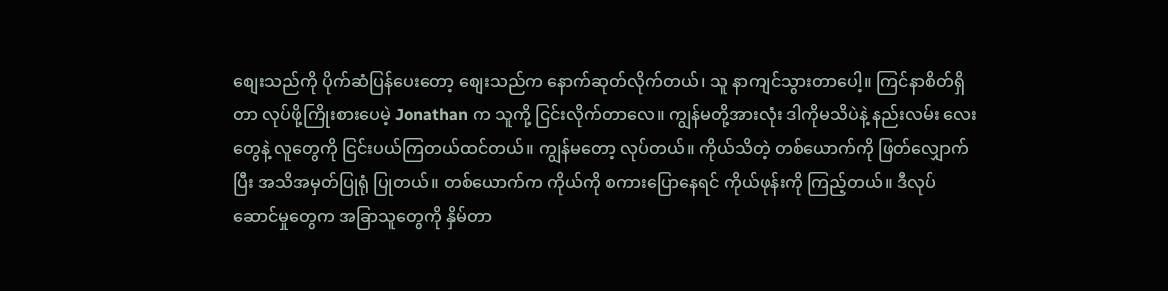စျေးသည်ကို ပိုက်ဆံပြန်ပေးတော့ စျေးသည်က နောက်ဆုတ်လိုက်တယ်၊ သူ နာကျင်သွားတာပေါ့။ ကြင်နာစိတ်ရှိတာ လုပ်ဖို့ကြိုးစားပေမဲ့ Jonathan က သူကို့ ငြင်းလိုက်တာလေ။ ကျွန်မတို့အားလုံး ဒါကိုမသိပဲနဲ့ နည်းလမ်း လေးတွေနဲ့ လူတွေကို ငြင်းပယ်ကြတယ်ထင်တယ်။ ကျွန်မတော့ လုပ်တယ်။ ကိုယ်သိတဲ့ တစ်ယောက်ကို ဖြတ်လျှောက်ပြီး အသိအမှတ်ပြုရုံ ပြုတယ်။ တစ်ယောက်က ကိုယ်ကို စကားပြောနေရင် ကိုယ်ဖုန်းကို ကြည့်တယ်။ ဒီလုပ်ဆောင်မှုတွေက အခြာသူတွေကို နှိမ်တာ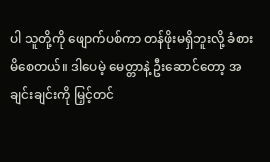ပါ သူတို့ကို ဖျောက်ပစ်ကာ တန်ဖိုးမရှိဘူးလို့ ခံစားမိစေတယ်။ ဒါပေမဲ့ မေတ္တာနဲ့ ဦးဆောင်တော့ အချင်းချင်းကို မြှင့်တင်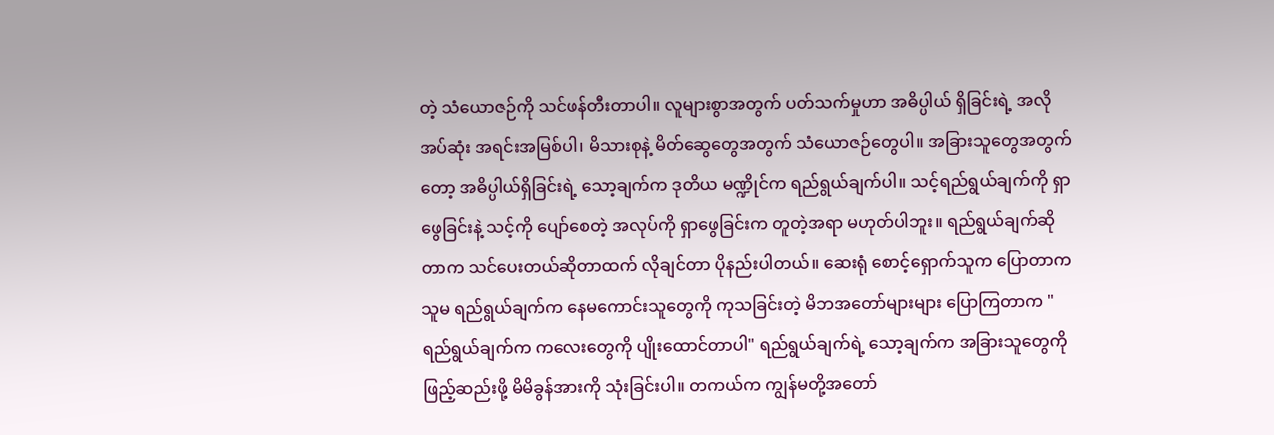တဲ့ သံယောဇဉ်ကို သင်ဖန်တီးတာပါ။ လူများစွာအတွက် ပတ်သက်မှုဟာ အဓိပ္ပါယ် ရှိခြင်းရဲ့ အလိုအပ်ဆုံး အရင်းအမြစ်ပါ၊ မိသားစုနဲ့ မိတ်ဆွေတွေအတွက် သံယောဇဉ်တွေပါ။ အခြားသူတွေအတွက်တော့ အဓိပ္ပါယ်ရှိခြင်းရဲ့ သော့ချက်က ဒုတိယ မဏ္ဍိုင်က ရည်ရွယ်ချက်ပါ။ သင့်ရည်ရွယ်ချက်ကို ရှာဖွေခြင်းနဲ့ သင့်ကို ပျော်စေတဲ့ အလုပ်ကို ရှာဖွေခြင်းက တူတဲ့အရာ မဟုတ်ပါဘူး။ ရည်ရွယ်ချက်ဆိုတာက သင်ပေးတယ်ဆိုတာထက် လိုချင်တာ ပိုနည်းပါတယ်။ ဆေးရုံ စောင့်ရှောက်သူက ပြောတာက သူမ ရည်ရွယ်ချက်က နေမကောင်းသူတွေကို ကုသခြင်းတဲ့ မိဘအတော်များများ ပြောကြတာက "ရည်ရွယ်ချက်က ကလေးတွေကို ပျိုးထောင်တာပါ" ရည်ရွယ်ချက်ရဲ့ သော့ချက်က အခြားသူတွေကို ဖြည့်ဆည်းဖို့ မိမိခွန်အားကို သုံးခြင်းပါ။ တကယ်က ကျွန်မတို့အတော်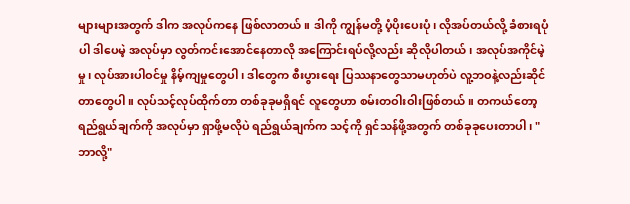များများအတွက် ဒါက အလုပ်ကနေ ဖြစ်လာတယ်။ ဒါကို ကျွန်မတို့ ပံ့ပိုးပေးပုံ၊ လိုအပ်တယ်လို့ ခံစားရပုံပါ ဒါပေမဲ့ အလုပ်မှာ လွတ်ကင်းအောင်နေတာလို အကြောင်းရပ်လို့လည်း ဆိုလိုပါတယ်၊ အလုပ်အကိုင်မဲ့မှု၊ လုပ်အားပါဝင်မှု နိမ့်ကျမှုတွေပါ၊ ဒါတွေက စီးပွားရေး ပြဿနာတွေသာမဟုတ်ပဲ လူ့ဘဝနဲ့လည်းဆိုင်တာတွေပါ။ လုပ်သင့်လုပ်ထိုက်တာ တစ်ခုခုမရှိရင် လူတွေဟာ စမ်းတဝါးဝါးဖြစ်တယ်။ တကယ်တော့ ရည်ရွယ်ချက်ကို အလုပ်မှာ ရှာဖို့မလိုပဲ ရည်ရွယ်ချက်က သင့်ကို ရှင်သန်ဖို့အတွက် တစ်ခုခုပေးတာပါ၊ "ဘာလို့"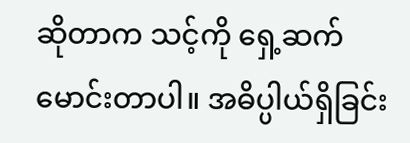ဆိုတာက သင့်ကို ရှေ့ဆက် မောင်းတာပါ။ အဓိပ္ပါယ်ရှိခြင်း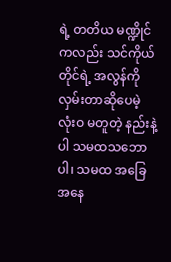ရဲ့ တတိယ မဏ္ဍိုင်ကလည်း သင်ကိုယ်တိုင်ရဲ့ အလွန်ကို လှမ်းတာဆိုပေမဲ့ လုံးဝ မတူတဲ့ နည်းနဲ့ပါ သမထသဘောပါ၊ သမထ အခြေအနေ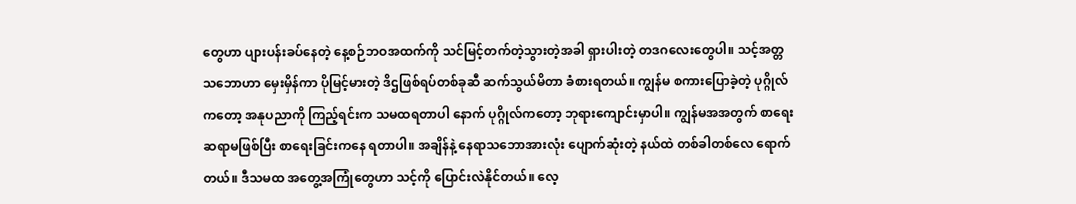တွေဟာ ပျားပန်းခပ်နေတဲ့ နေ့စဉ်ဘဝအထက်ကို သင်မြင့်တက်တဲ့သွားတဲ့အခါ ရှားပါးတဲ့ တဒဂလေးတွေပါ။ သင့်အတ္တ သဘောဟာ မှေးမှိန်ကာ ပိုမြင့်မားတဲ့ ဒိဌဖြစ်ရပ်တစ်ခုဆီ ဆက်သွယ်မိတာ ခံစားရတယ်။ ကျွန်မ စကားပြောခဲ့တဲ့ ပုဂ္ဂိုလ်ကတော့ အနုပညာကို ကြည့်ရင်းက သမထရတာပါ နောက် ပုဂ္ဂိုလ်ကတော့ ဘုရားကျောင်းမှာပါ။ ကျွန်မအအတွက် စာရေးဆရာမဖြစ်ပြီး စာရေးခြင်းကနေ ရတာပါ။ အချိန်နဲ့ နေရာသဘောအားလုံး ပျောက်ဆုံးတဲ့ နယ်ထဲ တစ်ခါတစ်လေ ရောက်တယ်။ ဒီသမထ အတွေ့အကြုံတွေဟာ သင့်ကို ပြောင်းလဲနိုင်တယ်။ လေ့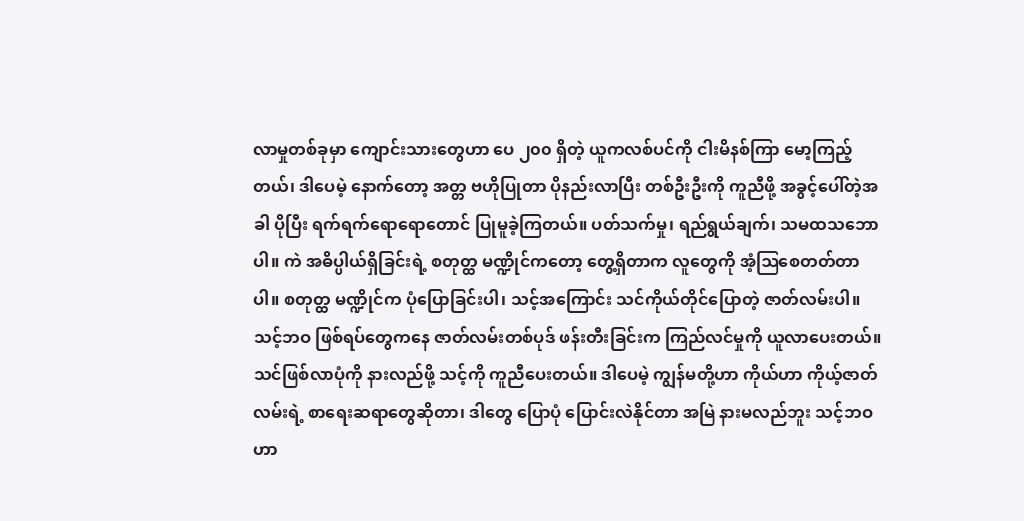လာမှုတစ်ခုမှာ ကျောင်းသားတွေဟာ ပေ ၂၀၀ ရှိတဲ့ ယူကလစ်ပင်ကို ငါးမိနစ်ကြာ မော့ကြည့်တယ်၊ ဒါပေမဲ့ နောက်တော့ အတ္တ ဗဟိုပြုတာ ပိုနည်းလာပြီး တစ်ဦးဦးကို ကူညီဖို့ အခွင့်ပေါ်တဲ့အခါ ပိုပြီး ရက်ရက်ရောရောတောင် ပြုမူခဲ့ကြတယ်။ ပတ်သက်မှု၊ ရည်ရွယ်ချက်၊ သမထသဘောပါ။ ကဲ အဓိပ္ပါယ်ရှိခြင်းရဲ့ စတုတ္ထ မဏ္ဍိုင်ကတော့ တွေ့ရှိတာက လူတွေကို အံ့ဩစေတတ်တာပါ။ စတုတ္ထ မဏ္ဍိုင်က ပုံပြောခြင်းပါ၊ သင့်အကြောင်း သင်ကိုယ်တိုင်ပြောတဲ့ ဇာတ်လမ်းပါ။ သင့်ဘဝ ဖြစ်ရပ်တွေကနေ ဇာတ်လမ်းတစ်ပုဒ် ဖန်းတီးခြင်းက ကြည်လင်မှုကို ယူလာပေးတယ်။ သင်ဖြစ်လာပုံကို နားလည်ဖို့ သင့်ကို ကူညီပေးတယ်။ ဒါပေမဲ့ ကျွန်မတို့ဟာ ကိုယ်ဟာ ကိုယ့်ဇာတ်လမ်းရဲ့ စာရေးဆရာတွေဆိုတာ၊ ဒါတွေ ပြောပုံ ပြောင်းလဲနိုင်တာ အမြဲ နားမလည်ဘူး သင့်ဘဝဟာ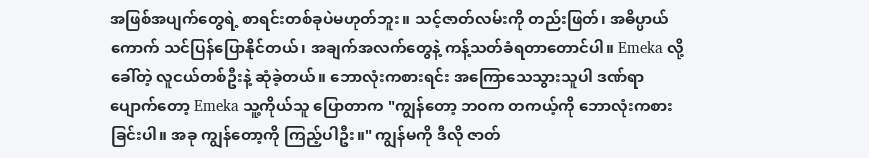အဖြစ်အပျက်တွေရဲ့ စာရင်းတစ်ခုပဲမဟုတ်ဘူး။ သင့်ဇာတ်လမ်းကို တည်းဖြတ်၊ အဓိပ္ပာယ်ကောက် သင်ပြန်ပြောနိုင်တယ်၊ အချက်အလက်တွေနဲ့ ကန့်သတ်ခံရတာတောင်ပါ။ Emeka လို့ခေါ်တဲ့ လူငယ်တစ်ဦးနဲ့ ဆုံခဲ့တယ်။ ဘောလုံးကစားရင်း အကြောသေသွားသူပါ ဒဏ်ရာပျောက်တော့ Emeka သူ့ကိုယ်သူ ပြောတာက "ကျွန်တော့ ဘဝက တကယ့်ကို ဘောလုံးကစားခြင်းပါ။ အခု ကျွန်တော့ကို ကြည့်ပါဦး။" ကျွန်မကို ဒီလို ဇာတ်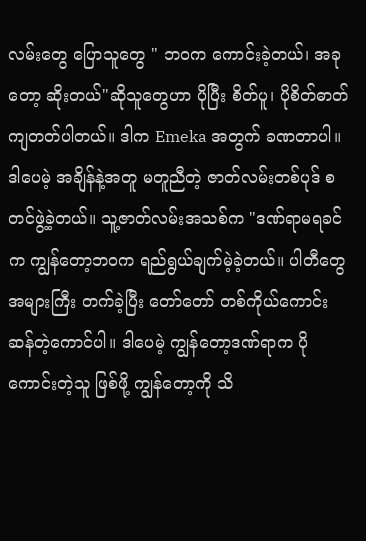လမ်းတွေ ပြောသူတွေ " ဘဝက ကောင်းခဲ့တယ်၊ အခုတော့ ဆိုးတယ်"ဆိုသူတွေဟာ ပိုပြီး စိတ်ပူ၊ ပိုစိတ်ဓာတ်ကျတတ်ပါတယ်။ ဒါက Emeka အတွက် ခဏတာပါ။ ဒါပေမဲ့ အချိန်နဲ့အတူ မတူညီတဲ့ ဇာတ်လမ်းတစ်ပုဒ် စတင်ဖွဲ့ခဲ့တယ်။ သူ့ဇာတ်လမ်းအသစ်က "ဒဏ်ရာမရခင်က ကျွန်တော့ဘဝက ရည်ရွယ်ချက်မဲ့ခဲ့တယ်။ ပါတီတွေအများကြီး တက်ခဲ့ပြီး တော်တော် တစ်ကိုယ်ကောင်းဆန်တဲ့ကောင်ပါ။ ဒါပေမဲ့ ကျွန်တော့ဒဏ်ရာက ပိုကောင်းတဲ့သူ ဖြစ်ဖို့ ကျွန်တော့ကို သိ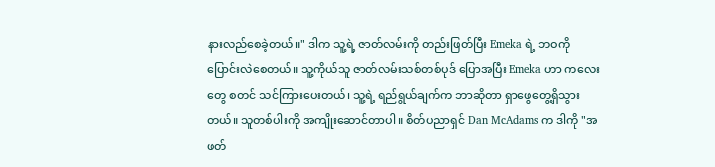နားလည်စေခဲ့တယ်။" ဒါက သူ့ရဲ့ ဇာတ်လမ်းကို တည်းဖြတ်ပြီး Emeka ရဲ့ ဘဝကို ပြောင်းလဲစေတယ်။ သူ့ကိုယ်သူ ဇာတ်လမ်းသစ်တစ်ပုဒ် ပြောအပြီး Emeka ဟာ ကလေးတွေ စတင် သင်ကြားပေးတယ်၊ သူ့ရဲ့ ရည်ရွယ်ချက်က ဘာဆိုတာ ရှာဖွေတွေ့ရှိသွားတယ်။ သူတစ်ပါးကို အကျိုးဆောင်တာပါ။ စိတ်ပညာရှင် Dan McAdams က ဒါကို "အဖတ်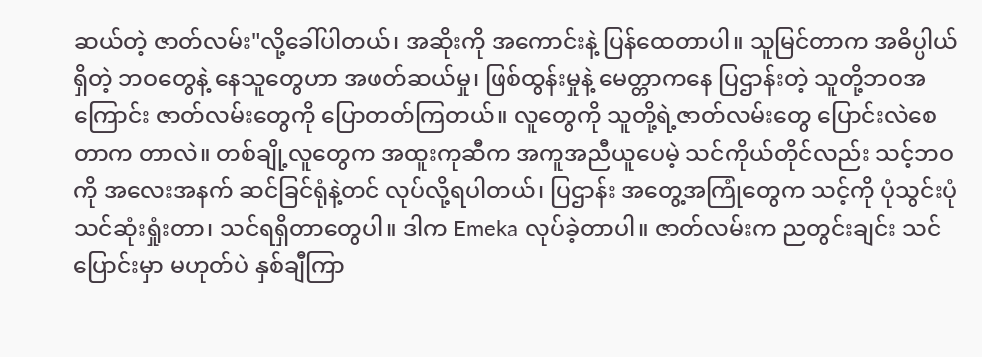ဆယ်တဲ့ ဇာတ်လမ်း"လို့ခေါ်ပါတယ်၊ အဆိုးကို အကောင်းနဲ့ ပြန်ထေတာပါ။ သူမြင်တာက အဓိပ္ပါယ်ရှိတဲ့ ဘဝတွေနဲ့ နေသူတွေဟာ အဖတ်ဆယ်မှု၊ ဖြစ်ထွန်းမှုနဲ့ မေတ္တာကနေ ပြဌာန်းတဲ့ သူတို့ဘဝအကြောင်း ဇာတ်လမ်းတွေကို ပြောတတ်ကြတယ်။ လူတွေကို သူတို့ရဲ့ဇာတ်လမ်းတွေ ပြောင်းလဲစေတာက တာလဲ။ တစ်ချို့လူတွေက အထူးကုဆီက အကူအညီယူပေမဲ့ သင်ကိုယ်တိုင်လည်း သင့်ဘဝကို အလေးအနက် ဆင်ခြင်ရုံနဲ့တင် လုပ်လို့ရပါတယ်၊ ပြဌာန်း အတွေ့အကြုံတွေက သင့်ကို ပုံသွင်းပုံ သင်ဆုံးရှုံးတာ၊ သင်ရရှိတာတွေပါ။ ဒါက Emeka လုပ်ခဲ့တာပါ။ ဇာတ်လမ်းက ညတွင်းချင်း သင်ပြောင်းမှာ မဟုတ်ပဲ နှစ်ချီကြာ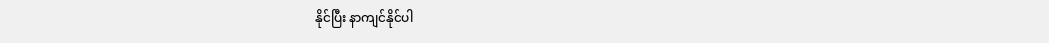နိုင်ပြီး နာကျင်နိုင်ပါ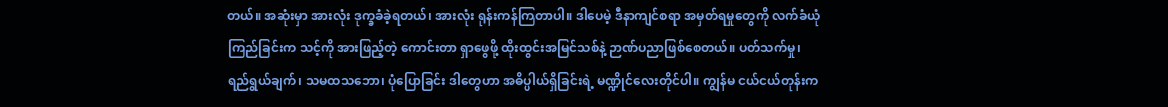တယ်။ အဆုံးမှာ အားလုံး ဒုက္ခခံခဲ့ရတယ်၊ အားလုံး ရုန်းကန်ကြတာပါ။ ဒါပေမဲ့ ဒီနာကျင်စရာ အမှတ်ရမှုတွေကို လက်ခံယုံကြည်ခြင်းက သင့်ကို အားဖြည့်တဲ့ ကောင်းတာ ရှာဖွေဖို့ ထိုးထွင်းအမြင်သစ်နဲ့ ဉာဏ်ပညာဖြစ်စေတယ်။ ပတ်သက်မှု၊ ရည်ရွယ်ချက်၊ သမထသဘော၊ ပုံပြောခြင်း ဒါတွေဟာ အဓိပ္ပါယ်ရှိခြင်းရဲ့ မဏ္ဍိုင်လေးတိုင်ပါ။ ကျွန်မ ငယ်ငယ်တုန်းက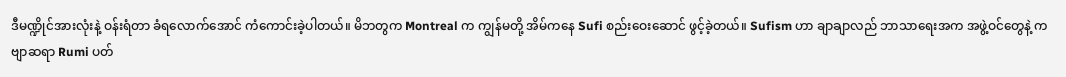ဒီမဏ္ဍိုင်အားလုံးနဲ့ ဝန်းရံတာ ခံရလောက်အောင် ကံကောင်းခဲ့ပါတယ်။ မိဘတွက Montreal က ကျွန်မတို့ အိမ်ကနေ Sufi စည်းဝေးဆောင် ဖွင့်ခဲ့တယ်။ Sufism ဟာ ချာချာလည် ဘာသာရေးအက အဖွဲ့ဝင်တွေနဲ့ ကဗျာဆရာ Rumi ပတ်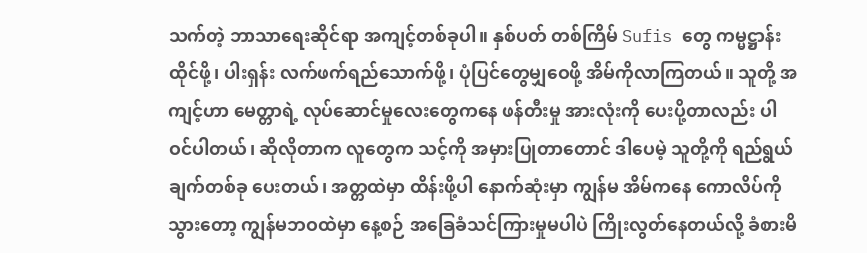သက်တဲ့ ဘာသာရေးဆိုင်ရာ အကျင့်တစ်ခုပါ။ နှစ်ပတ် တစ်ကြိမ် Sufis တွေ ကမ္မဋ္ဌာန်းထိုင်ဖို့၊ ပါးရှန်း လက်ဖက်ရည်သောက်ဖို့၊ ပုံပြင်တွေမျှဝေဖို့ အိမ်ကိုလာကြတယ်။ သူတို့ အကျင့်ဟာ မေတ္တာရဲ့ လုပ်ဆောင်မှုလေးတွေကနေ ဖန်တီးမှု အားလုံးကို ပေးပို့တာလည်း ပါဝင်ပါတယ်၊ ဆိုလိုတာက လူတွေက သင့်ကို အမှားပြုတာတောင် ဒါပေမဲ့ သူတို့ကို ရည်ရွယ်ချက်တစ်ခု ပေးတယ်၊ အတ္တထဲမှာ ထိန်းဖို့ပါ နောက်ဆုံးမှာ ကျွန်မ အိမ်ကနေ ကောလိပ်ကိုသွားတော့ ကျွန်မဘဝထဲမှာ နေ့စဉ် အခြေခံသင်ကြားမှုမပါပဲ ကြိုးလွတ်နေတယ်လို့ ခံစားမိ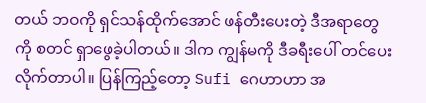တယ် ဘဝကို ရှင်သန်ထိုက်အောင် ဖန်တီးပေးတဲ့ ဒီအရာတွေကို စတင် ရှာဖွေခဲ့ပါတယ်။ ဒါက ကျွန်မကို ဒီခရီးပေါ် တင်ပေးလိုက်တာပါ။ ပြန်ကြည့်တော့ Sufi ဂေဟာဟာ အ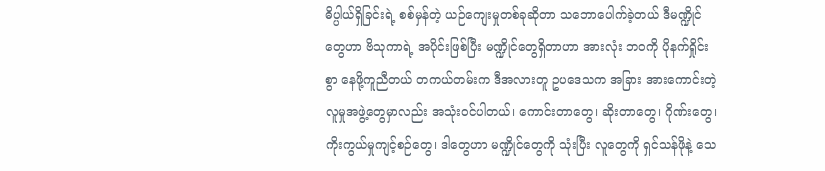ဓိပ္ပါယ်ရှိခြင်းရဲ့ စစ်မှန်တဲ့ ယဉ်ကျေးမှုတစ်ခုဆိုတာ သဘောပေါက်ခဲ့တယ် ဒီမဏ္ဍိုင်တွေဟာ ဗိသုကာရဲ့ အပိုင်းဖြစ်ပြီး မဏ္ဍိုင်တွေရှိတာဟာ အားလုံး ဘဝကို ပိုနက်ရှိုင်းစွာ နေဖို့ကူညီတယ် တကယ်တမ်းက ဒီအလားတူ ဥပဒေသက အခြား အားကောင်းတဲ့ လူမှုအဖွဲ့တွေမှာလည်း အသုံးဝင်ပါတယ်၊ ကောင်းတာတွေ၊ ဆိုးတာတွေ၊ ဂိုဏ်းတွေ၊ ကိုးကွယ်မှုကျင့်စဉ်တွေ၊ ဒါတွေဟာ မဏ္ဍိုင်တွေကို သုံးပြီး လူတွေကို ရှင်သန်ဖိုနဲ့ သေ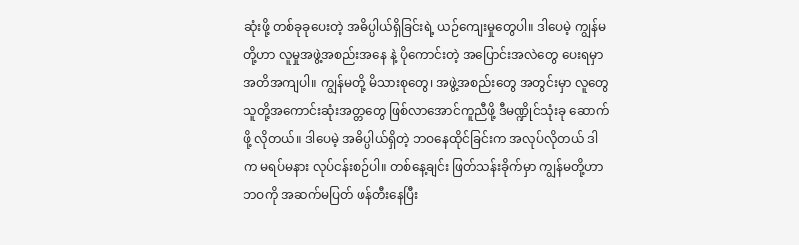ဆုံးဖို့ တစ်ခုခုပေးတဲ့ အဓိပ္ပါယ်ရှိခြင်းရဲ့ ယဉ်ကျေးမှုတွေပါ။ ဒါပေမဲ့ ကျွန်မတို့ဟာ လူမှုအဖွဲ့အစည်းအနေ နဲ့ ပိုကောင်းတဲ့ အပြောင်းအလဲတွေ ပေးရမှာ အတိအကျပါ။ ကျွန်မတို့ မိသားစုတွေ၊ အဖွဲ့အစည်းတွေ အတွင်းမှာ လူတွေ သူတို့အကောင်းဆုံးအတ္တတွေ ဖြစ်လာအောင်ကူညီဖို့ ဒီမဏ္ဍိုင်သုံးခု ဆောက်ဖို့ လိုတယ်။ ဒါပေမဲ့ အဓိပ္ပါယ်ရှိတဲ့ ဘဝနေထိုင်ခြင်းက အလုပ်လိုတယ် ဒါက မရပ်မနား လုပ်ငန်းစဉ်ပါ။ တစ်နေ့ချင်း ဖြတ်သန်းခိုက်မှာ ကျွန်မတို့ဟာ ဘဝကို အဆက်မပြတ် ဖန်တီးနေပြီး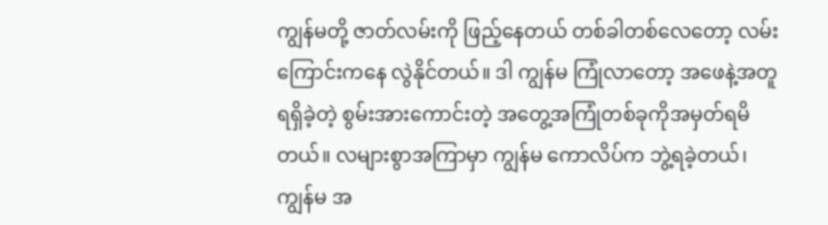ကျွန်မတို့ ဇာတ်လမ်းကို ဖြည့်နေတယ် တစ်ခါတစ်လေတော့ လမ်းကြောင်းကနေ လွဲနိုင်တယ်။ ဒါ ကျွန်မ ကြုံလာတော့ အဖေနဲ့အတူ ရရှိခဲ့တဲ့ စွမ်းအားကောင်းတဲ့ အတွေ့အကြုံတစ်ခုကိုအမှတ်ရမိတယ်။ လများစွာအကြာမှာ ကျွန်မ ကောလိပ်က ဘွဲ့ရခဲ့တယ်၊ ကျွန်မ အ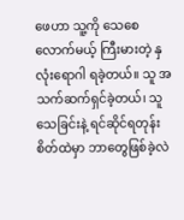ဖေဟာ သူ့ကို သေစေလောက်မယ့် ကြီးမားတဲ့ နှလုံးရောဂါ ရခဲ့တယ်။ သူ အသက်ဆက်ရှင်ခဲ့တယ်၊ သူ သေခြင်းနဲ့ ရင်ဆိုင်ရတုန်း စိတ်ထဲမှာ ဘာတွေဖြစ်ခဲ့လဲ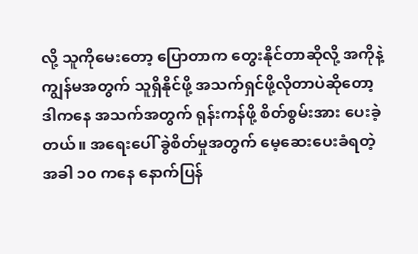လို့ သူကိုမေးတော့ ပြောတာက တွေးနိုင်တာဆိုလို့ အကိုနဲ့ ကျွန်မအတွက် သူရှိနိုင်ဖို့ အသက်ရှင်ဖို့လိုတာပဲဆိုတော့ ဒါကနေ အသက်အတွက် ရုန်းကန်ဖို့ စိတ်စွမ်းအား ပေးခဲ့တယ်။ အရေးပေါ် ခွဲစိတ်မှုအတွက် မေ့ဆေးပေးခံရတဲ့အခါ ၁၀ ကနေ နောက်ပြန်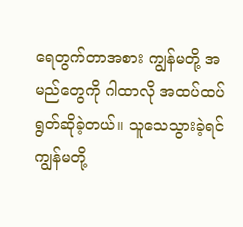ရေတွက်တာအစား ကျွန်မတို့ အမည်တွေကို ဂါထာလို အထပ်ထပ် ရွတ်ဆိုခဲ့တယ်။ သူသေသွားခဲ့ရင် ကျွန်မတို့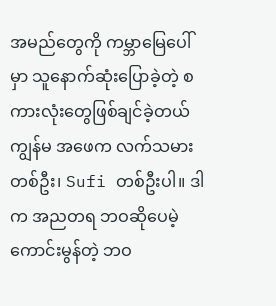အမည်တွေကို ကမ္ဘာမြေပေါ်မှာ သူနောက်ဆုံးပြောခဲ့တဲ့ စကားလုံးတွေဖြစ်ချင်ခဲ့တယ် ကျွန်မ အဖေက လက်သမားတစ်ဦး၊ Sufi တစ်ဦးပါ။ ဒါက အညတရ ဘဝဆိုပေမဲ့ ကောင်းမွန်တဲ့ ဘဝ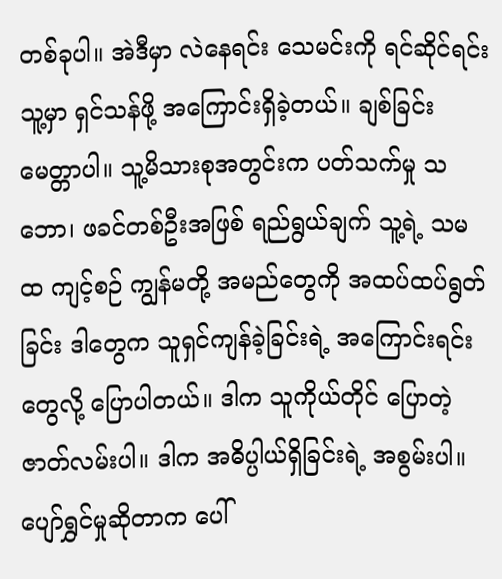တစ်ခုပါ။ အဲဒီမှာ လဲနေရင်း သေမင်းကို ရင်ဆိုင်ရင်း သူ့မှာ ရှင်သန်ဖို့ အကြောင်းရှိခဲ့တယ်။ ချစ်ခြင်းမေတ္တာပါ။ သူ့မိသားစုအတွင်းက ပတ်သက်မှု သဘော၊ ဖခင်တစ်ဦးအဖြစ် ရည်ရွယ်ချက် သူ့ရဲ့ သမထ ကျင့်စဉ် ကျွန်မတို့ အမည်တွေကို အထပ်ထပ်ရွတ်ခြင်း ဒါတွေက သူရှင်ကျန်ခဲ့ခြင်းရဲ့ အကြောင်းရင်းတွေလို့ ပြောပါတယ်။ ဒါက သူကိုယ်တိုင် ပြောတဲ့ ဇာတ်လမ်းပါ။ ဒါက အဓိပ္ပါယ်ရှိခြင်းရဲ့ အစွမ်းပါ။ ပျော်ရွှင်မှုဆိုတာက ပေါ်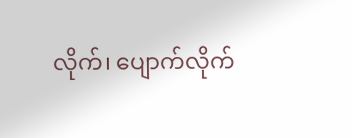လိုက်၊ ပျောက်လိုက်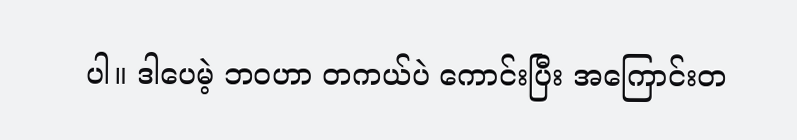ပါ။ ဒါပေမဲ့ ဘဝဟာ တကယ်ပဲ ကောင်းပြီး အကြောင်းတ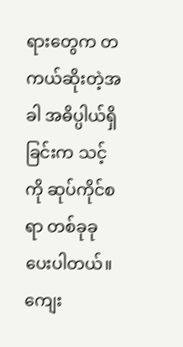ရားတွေက တကယ်ဆိုးတဲ့အခါ အဓိပ္ပါယ်ရှိခြင်းက သင့်ကို ဆုပ်ကိုင်စရာ တစ်ခုခု ပေးပါတယ်။ ကျေး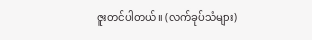ဇူးတင်ပါတယ်။ (လက်ခုပ်သံများ)